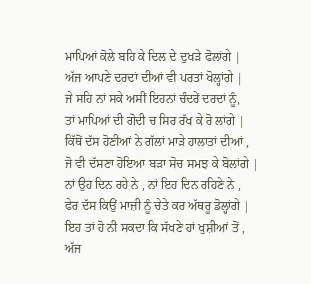ਮਾਪਿਆਂ ਕੋਲੇ ਬਹਿ ਕੇ ਦਿਲ ਦੇ ਦੁਖੜੇ ਫੋਲਾਂਗੇ |
ਅੱਜ ਆਪਣੇ ਦਰਦਾਂ ਦੀਆਂ ਵੀ ਪਰਤਾਂ ਖੋਲ੍ਹਾਂਗੇ |
ਜੇ ਸਹਿ ਨਾਂ ਸਕੇ ਅਸੀਂ ਇਹਨਾਂ ਚੰਦਰੇਂ ਦਰਦਾਂ ਨੂੰ,
ਤਾਂ ਮਾਪਿਆਂ ਦੀ ਗੋਦੀ ਚ ਸਿਰ ਰੱਖ ਕੇ ਰੋ ਲਾਂਗੇ |
ਕਿੱਥੋਂ ਦੱਸ ਹੋਣੀਆਂ ਨੇ ਗੱਲਾਂ ਮਾੜੇ ਹਾਲਾਤਾਂ ਦੀਆਂ ,
ਜੋ ਵੀ ਦੱਸਣਾ ਹੋਇਆ ਬੜਾ ਸੋਚ ਸਮਝ ਕੇ ਬੋਲਾਂਗੇ |
ਨਾਂ ਉਹ ਦਿਨ ਰਹੇ ਨੇ , ਨਾਂ ਇਹ ਦਿਨ ਰਹਿਣੇ ਨੇ ,
ਫੇਰ ਦੱਸ ਕਿਉਂ ਮਾਜ਼ੀ ਨੂੰ ਚੇਤੇ ਕਰ ਅੱਥਰੂ ਡੋਲ੍ਹਾਂਗੇ |
ਇਹ ਤਾਂ ਹੋ ਨੀ ਸਕਦਾ ਕਿ ਸੱਖਣੇ ਹਾਂ ਖੁਸ਼ੀਆਂ ਤੋਂ ,
ਅੱਜ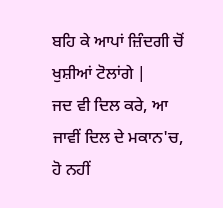ਬਹਿ ਕੇ ਆਪਾਂ ਜ਼ਿੰਦਗੀ ਚੋਂ ਖੁਸ਼ੀਆਂ ਟੋਲਾਂਗੇ |
ਜਦ ਵੀ ਦਿਲ ਕਰੇ, ਆ ਜਾਵੀਂ ਦਿਲ ਦੇ ਮਕਾਨ'ਚ,
ਹੋ ਨਹੀਂ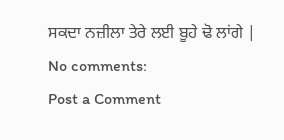ਸਕਦਾ ਨਜ਼ੀਲਾ ਤੇਰੇ ਲਈ ਬੂਹੇ ਢੋ ਲਾਂਗੇ |
No comments:
Post a Comment